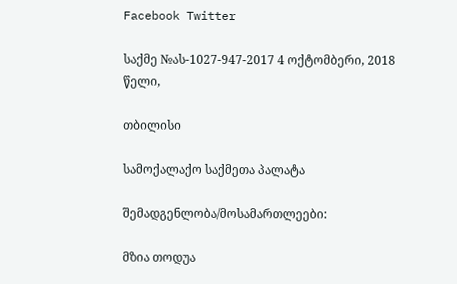Facebook Twitter

საქმე №ას-1027-947-2017 4 ოქტომბერი, 2018 წელი,

თბილისი

სამოქალაქო საქმეთა პალატა

შემადგენლობა/მოსამართლეები:

მზია თოდუა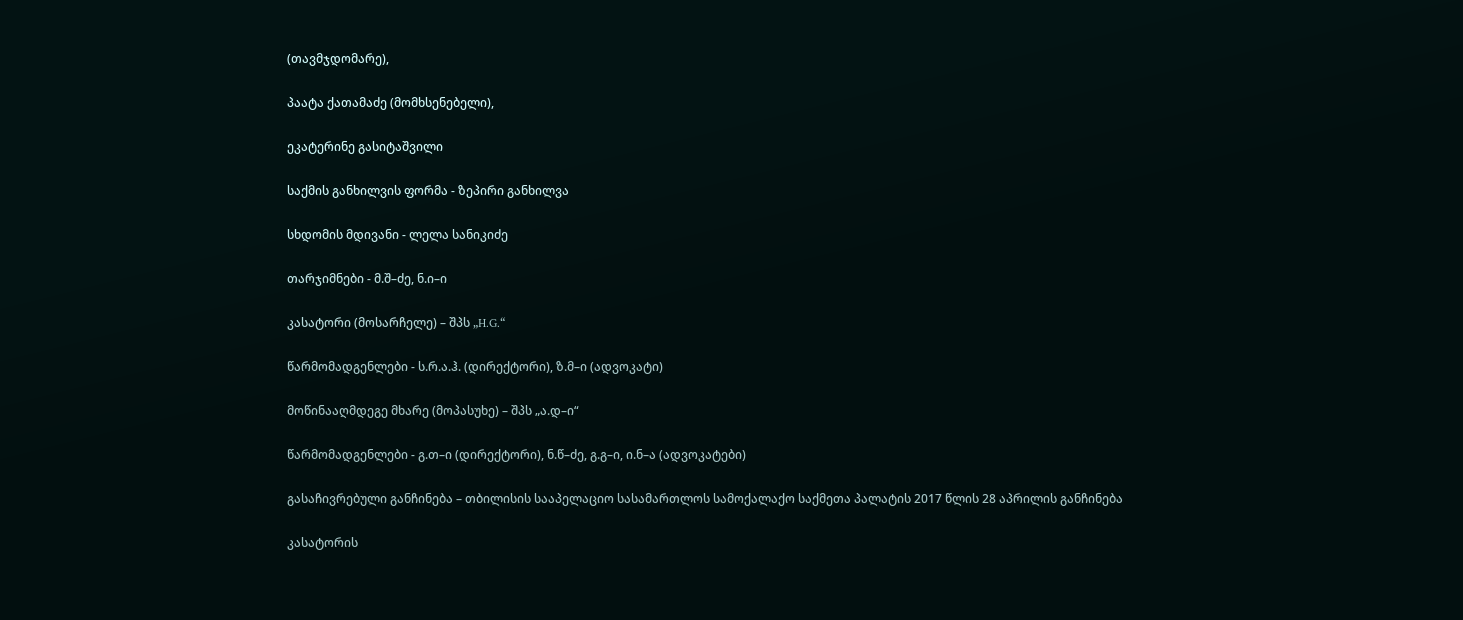(თავმჯდომარე),

პაატა ქათამაძე (მომხსენებელი),

ეკატერინე გასიტაშვილი

საქმის განხილვის ფორმა - ზეპირი განხილვა

სხდომის მდივანი - ლელა სანიკიძე

თარჯიმნები - მ.შ–ძე, ნ.ი–ი

კასატორი (მოსარჩელე) – შპს „H.G.“

წარმომადგენლები - ს.რ.ა.ჰ. (დირექტორი), ზ.მ–ი (ადვოკატი)

მოწინააღმდეგე მხარე (მოპასუხე) – შპს „ა.დ–ი“

წარმომადგენლები - გ.თ–ი (დირექტორი), ნ.წ–ძე, გ.გ–ი, ი.ნ–ა (ადვოკატები)

გასაჩივრებული განჩინება – თბილისის სააპელაციო სასამართლოს სამოქალაქო საქმეთა პალატის 2017 წლის 28 აპრილის განჩინება

კასატორის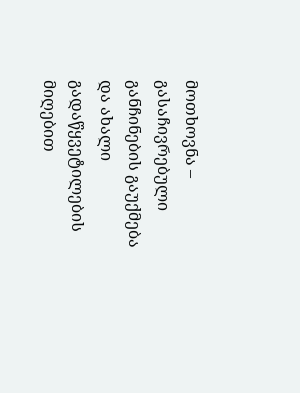მოთხოვნა – გასაჩივრებული განჩინების გაუქმება და ახალი გადაწყვეტილების მიღებით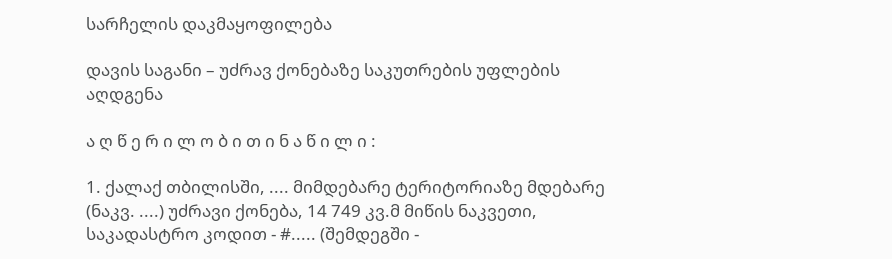სარჩელის დაკმაყოფილება

დავის საგანი – უძრავ ქონებაზე საკუთრების უფლების აღდგენა

ა ღ წ ე რ ი ლ ო ბ ი თ ი ნ ა წ ი ლ ი :

1. ქალაქ თბილისში, .... მიმდებარე ტერიტორიაზე მდებარე (ნაკვ. ....) უძრავი ქონება, 14 749 კვ.მ მიწის ნაკვეთი, საკადასტრო კოდით - #..... (შემდეგში -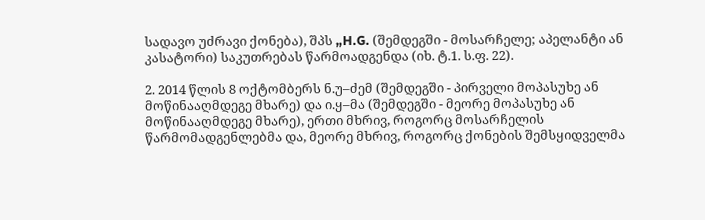სადავო უძრავი ქონება), შპს „H.G. (შემდეგში - მოსარჩელე; აპელანტი ან კასატორი) საკუთრებას წარმოადგენდა (იხ. ტ.1. ს.ფ. 22).

2. 2014 წლის 8 ოქტომბერს ნ.უ–ძემ (შემდეგში - პირველი მოპასუხე ან მოწინააღმდეგე მხარე) და ი.ყ–მა (შემდეგში - მეორე მოპასუხე ან მოწინააღმდეგე მხარე), ერთი მხრივ, როგორც მოსარჩელის წარმომადგენლებმა და, მეორე მხრივ, როგორც ქონების შემსყიდველმა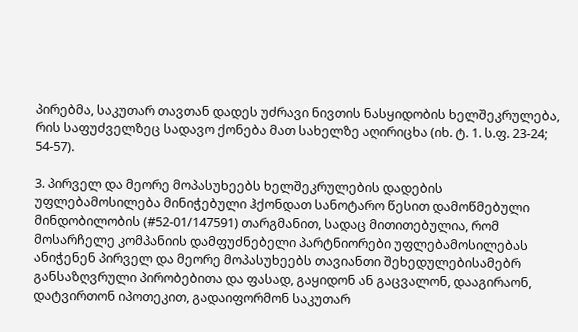პირებმა, საკუთარ თავთან დადეს უძრავი ნივთის ნასყიდობის ხელშეკრულება, რის საფუძველზეც სადავო ქონება მათ სახელზე აღირიცხა (იხ. ტ. 1. ს.ფ. 23-24; 54-57).

3. პირველ და მეორე მოპასუხეებს ხელშეკრულების დადების უფლებამოსილება მინიჭებული ჰქონდათ სანოტარო წესით დამოწმებული მინდობილობის (#52-01/147591) თარგმანით, სადაც მითითებულია, რომ მოსარჩელე კომპანიის დამფუძნებელი პარტნიორები უფლებამოსილებას ანიჭენენ პირველ და მეორე მოპასუხეებს თავიანთი შეხედულებისამებრ განსაზღვრული პირობებითა და ფასად, გაყიდონ ან გაცვალონ, დააგირაონ, დატვირთონ იპოთეკით, გადაიფორმონ საკუთარ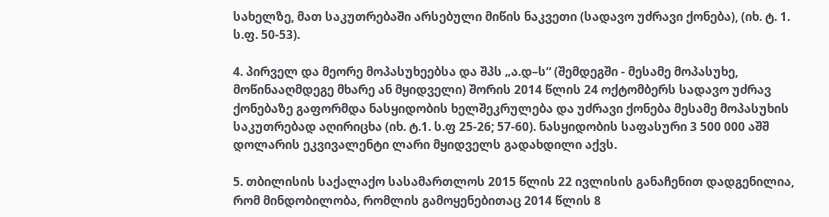სახელზე, მათ საკუთრებაში არსებული მიწის ნაკვეთი (სადავო უძრავი ქონება), (იხ. ტ. 1. ს.ფ. 50-53).

4. პირველ და მეორე მოპასუხეებსა და შპს „ა.დ–ს“ (შემდეგში - მესამე მოპასუხე, მოწინააღმდეგე მხარე ან მყიდველი) შორის 2014 წლის 24 ოქტომბერს სადავო უძრავ ქონებაზე გაფორმდა ნასყიდობის ხელშეკრულება და უძრავი ქონება მესამე მოპასუხის საკუთრებად აღირიცხა (იხ. ტ.1. ს.ფ 25-26; 57-60). ნასყიდობის საფასური 3 500 000 აშშ დოლარის ეკვივალენტი ლარი მყიდველს გადახდილი აქვს.

5. თბილისის საქალაქო სასამართლოს 2015 წლის 22 ივლისის განაჩენით დადგენილია, რომ მინდობილობა, რომლის გამოყენებითაც 2014 წლის 8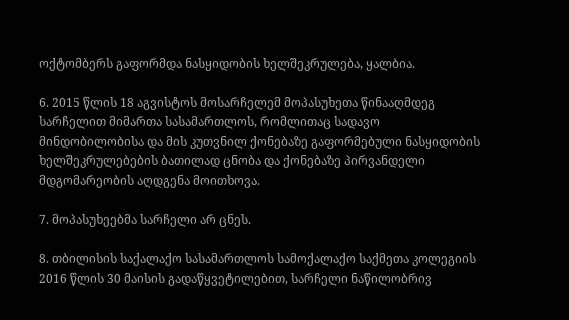ოქტომბერს გაფორმდა ნასყიდობის ხელშეკრულება, ყალბია.

6. 2015 წლის 18 აგვისტოს მოსარჩელემ მოპასუხეთა წინააღმდეგ სარჩელით მიმართა სასამართლოს, რომლითაც სადავო მინდობილობისა და მის კუთვნილ ქონებაზე გაფორმებული ნასყიდობის ხელშეკრულებების ბათილად ცნობა და ქონებაზე პირვანდელი მდგომარეობის აღდგენა მოითხოვა.

7. მოპასუხეებმა სარჩელი არ ცნეს.

8. თბილისის საქალაქო სასამართლოს სამოქალაქო საქმეთა კოლეგიის 2016 წლის 30 მაისის გადაწყვეტილებით, სარჩელი ნაწილობრივ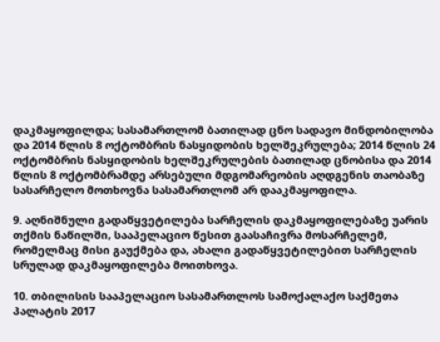დაკმაყოფილდა; სასამართლომ ბათილად ცნო სადავო მინდობილობა და 2014 წლის 8 ოქტომბრის ნასყიდობის ხელშეკრულება; 2014 წლის 24 ოქტომბრის ნასყიდობის ხელშეკრულების ბათილად ცნობისა და 2014 წლის 8 ოქტომბრამდე არსებული მდგომარეობის აღდგენის თაობაზე სასარჩელო მოთხოვნა სასამართლომ არ დააკმაყოფილა.

9. აღნიშნული გადაწყვეტილება სარჩელის დაკმაყოფილებაზე უარის თქმის ნაწილში, სააპელაციო წესით გაასაჩივრა მოსარჩელემ, რომელმაც მისი გაუქმება და, ახალი გადაწყვეტილებით სარჩელის სრულად დაკმაყოფილება მოითხოვა.

10. თბილისის სააპელაციო სასამართლოს სამოქალაქო საქმეთა პალატის 2017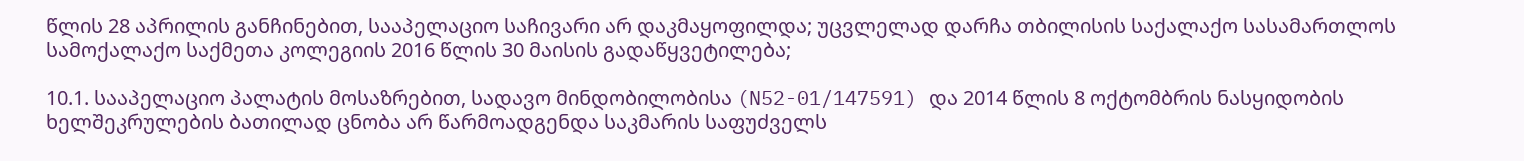წლის 28 აპრილის განჩინებით, სააპელაციო საჩივარი არ დაკმაყოფილდა; უცვლელად დარჩა თბილისის საქალაქო სასამართლოს სამოქალაქო საქმეთა კოლეგიის 2016 წლის 30 მაისის გადაწყვეტილება;

10.1. სააპელაციო პალატის მოსაზრებით, სადავო მინდობილობისა (N52-01/147591) და 2014 წლის 8 ოქტომბრის ნასყიდობის ხელშეკრულების ბათილად ცნობა არ წარმოადგენდა საკმარის საფუძველს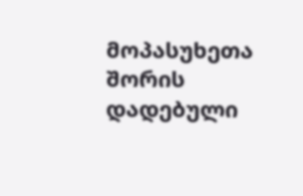მოპასუხეთა შორის დადებული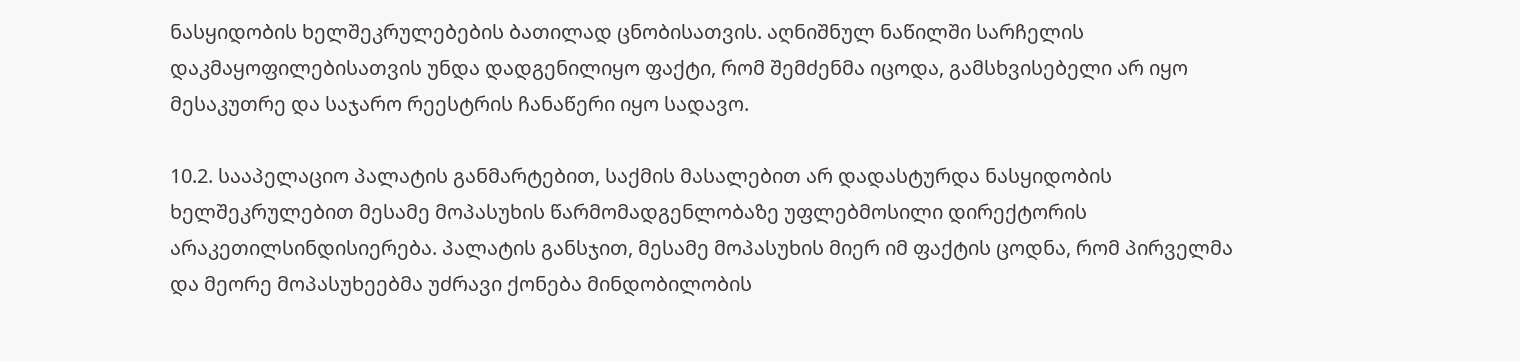ნასყიდობის ხელშეკრულებების ბათილად ცნობისათვის. აღნიშნულ ნაწილში სარჩელის დაკმაყოფილებისათვის უნდა დადგენილიყო ფაქტი, რომ შემძენმა იცოდა, გამსხვისებელი არ იყო მესაკუთრე და საჯარო რეესტრის ჩანაწერი იყო სადავო.

10.2. სააპელაციო პალატის განმარტებით, საქმის მასალებით არ დადასტურდა ნასყიდობის ხელშეკრულებით მესამე მოპასუხის წარმომადგენლობაზე უფლებმოსილი დირექტორის არაკეთილსინდისიერება. პალატის განსჯით, მესამე მოპასუხის მიერ იმ ფაქტის ცოდნა, რომ პირველმა და მეორე მოპასუხეებმა უძრავი ქონება მინდობილობის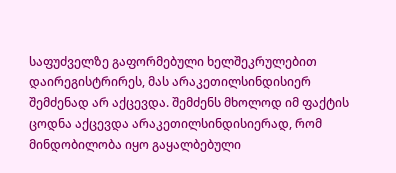საფუძველზე გაფორმებული ხელშეკრულებით დაირეგისტრირეს, მას არაკეთილსინდისიერ შემძენად არ აქცევდა. შემძენს მხოლოდ იმ ფაქტის ცოდნა აქცევდა არაკეთილსინდისიერად, რომ მინდობილობა იყო გაყალბებული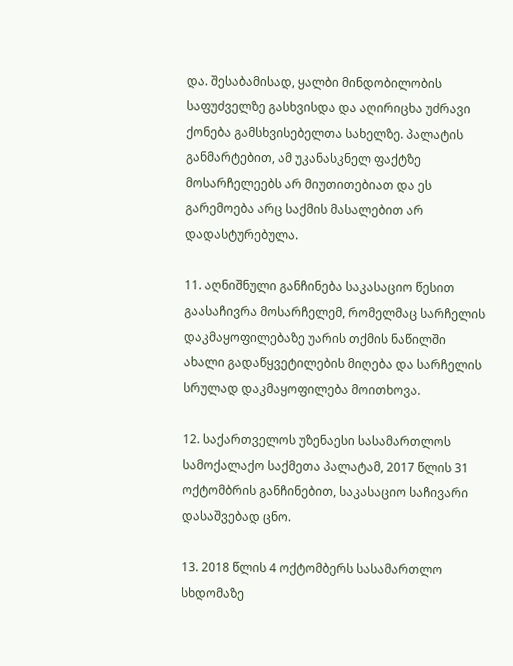და. შესაბამისად, ყალბი მინდობილობის საფუძველზე გასხვისდა და აღირიცხა უძრავი ქონება გამსხვისებელთა სახელზე. პალატის განმარტებით, ამ უკანასკნელ ფაქტზე მოსარჩელეებს არ მიუთითებიათ და ეს გარემოება არც საქმის მასალებით არ დადასტურებულა.

11. აღნიშნული განჩინება საკასაციო წესით გაასაჩივრა მოსარჩელემ, რომელმაც სარჩელის დაკმაყოფილებაზე უარის თქმის ნაწილში ახალი გადაწყვეტილების მიღება და სარჩელის სრულად დაკმაყოფილება მოითხოვა.

12. საქართველოს უზენაესი სასამართლოს სამოქალაქო საქმეთა პალატამ, 2017 წლის 31 ოქტომბრის განჩინებით, საკასაციო საჩივარი დასაშვებად ცნო.

13. 2018 წლის 4 ოქტომბერს სასამართლო სხდომაზე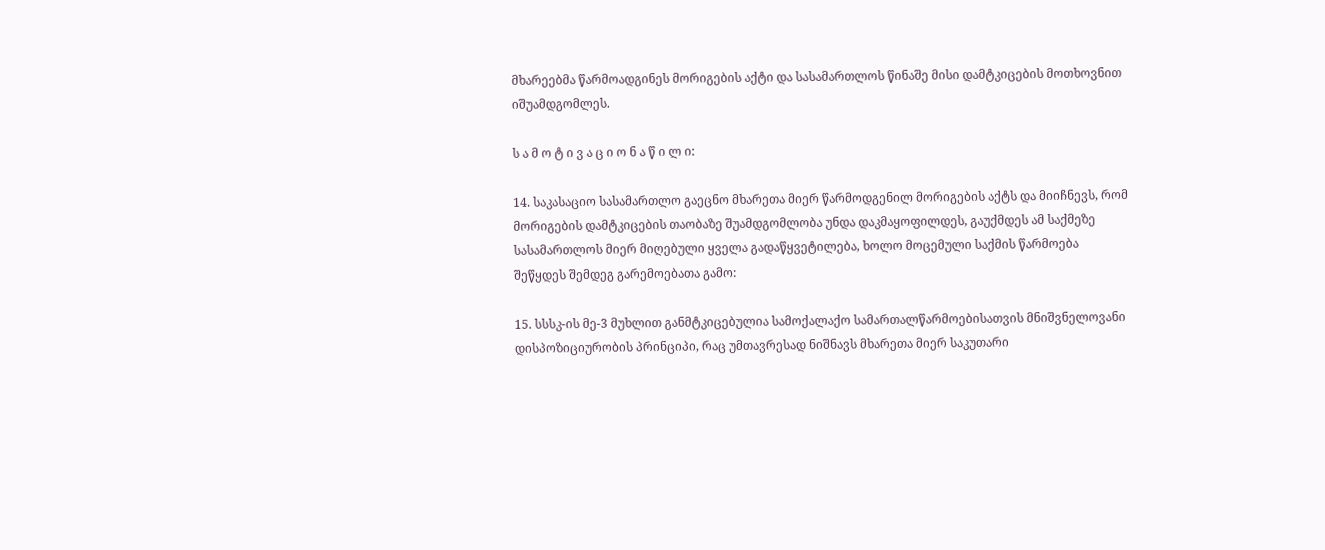მხარეებმა წარმოადგინეს მორიგების აქტი და სასამართლოს წინაშე მისი დამტკიცების მოთხოვნით იშუამდგომლეს.

ს ა მ ო ტ ი ვ ა ც ი ო ნ ა წ ი ლ ი:

14. საკასაციო სასამართლო გაეცნო მხარეთა მიერ წარმოდგენილ მორიგების აქტს და მიიჩნევს, რომ მორიგების დამტკიცების თაობაზე შუამდგომლობა უნდა დაკმაყოფილდეს, გაუქმდეს ამ საქმეზე სასამართლოს მიერ მიღებული ყველა გადაწყვეტილება, ხოლო მოცემული საქმის წარმოება შეწყდეს შემდეგ გარემოებათა გამო:

15. სსსკ-ის მე-3 მუხლით განმტკიცებულია სამოქალაქო სამართალწარმოებისათვის მნიშვნელოვანი დისპოზიციურობის პრინციპი, რაც უმთავრესად ნიშნავს მხარეთა მიერ საკუთარი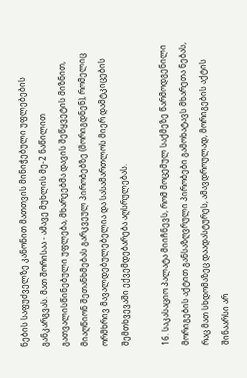ნების საფუძველზე კანონით მათთვის მინიჭებული უფლებების განკარგვას. მათ შორისაა - ამავე მუხლის მე-2 ნაწილით გათვალისწინებული უფლება, მხარეებმა დავის შეწყვეტის მიზნით, მიაღწიონ შეთანხმებას გარკვეულ პირობებზე (მორიგდნენ), რომელიც ორმხრივ მავალდებულებელია და სასამართლოს მიერ დამტკიცების შემთხვევაში ექვემდებარება აღსრულებას.

16. საკასაციო პალატა მიიჩნევს, რომ მოცემულ საქმეზე წარმოდგენილი მორიგების აქტით განსაზღვრული პირობები გამოხატავს მხარეთა ნებას, რაც მათ სხდომაზეც დაადასტურეს, ამავდროულად, მორიგების აქტის შინაარსი არ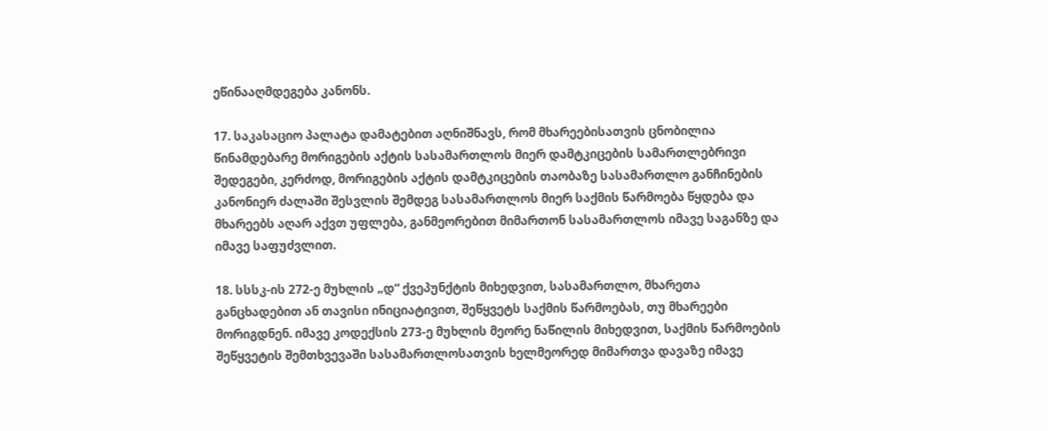ეწინააღმდეგება კანონს.

17. საკასაციო პალატა დამატებით აღნიშნავს, რომ მხარეებისათვის ცნობილია წინამდებარე მორიგების აქტის სასამართლოს მიერ დამტკიცების სამართლებრივი შედეგები, კერძოდ, მორიგების აქტის დამტკიცების თაობაზე სასამართლო განჩინების კანონიერ ძალაში შესვლის შემდეგ სასამართლოს მიერ საქმის წარმოება წყდება და მხარეებს აღარ აქვთ უფლება, განმეორებით მიმართონ სასამართლოს იმავე საგანზე და იმავე საფუძვლით.

18. სსსკ-ის 272-ე მუხლის „დ“ ქვეპუნქტის მიხედვით, სასამართლო, მხარეთა განცხადებით ან თავისი ინიციატივით, შეწყვეტს საქმის წარმოებას, თუ მხარეები მორიგდნენ. იმავე კოდექსის 273-ე მუხლის მეორე ნაწილის მიხედვით, საქმის წარმოების შეწყვეტის შემთხვევაში სასამართლოსათვის ხელმეორედ მიმართვა დავაზე იმავე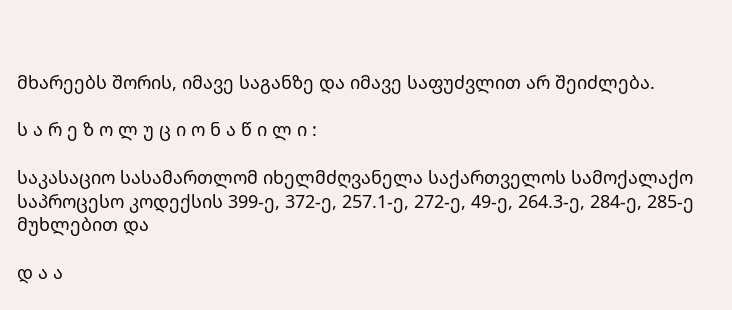მხარეებს შორის, იმავე საგანზე და იმავე საფუძვლით არ შეიძლება.

ს ა რ ე ზ ო ლ უ ც ი ო ნ ა წ ი ლ ი :

საკასაციო სასამართლომ იხელმძღვანელა საქართველოს სამოქალაქო საპროცესო კოდექსის 399-ე, 372-ე, 257.1-ე, 272-ე, 49-ე, 264.3-ე, 284-ე, 285-ე მუხლებით და

დ ა ა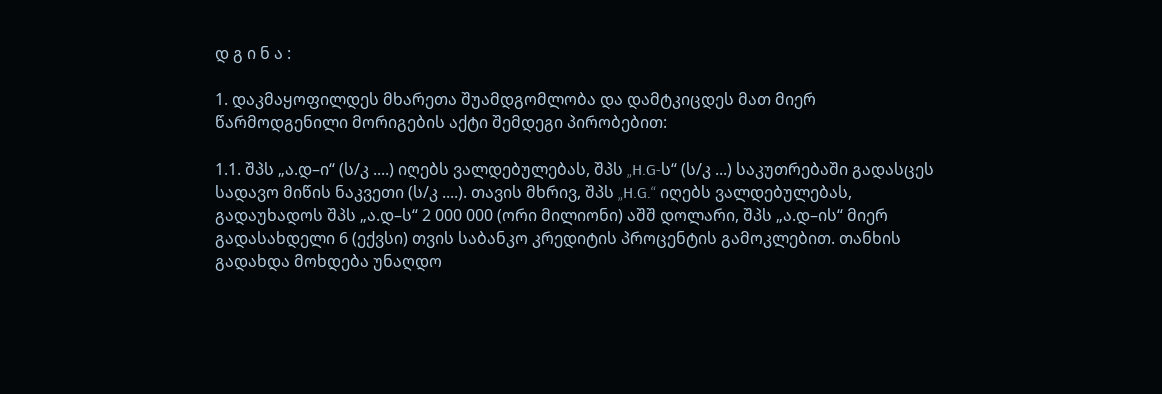დ გ ი ნ ა :

1. დაკმაყოფილდეს მხარეთა შუამდგომლობა და დამტკიცდეს მათ მიერ წარმოდგენილი მორიგების აქტი შემდეგი პირობებით:

1.1. შპს „ა.დ–ი“ (ს/კ ....) იღებს ვალდებულებას, შპს „H.G-ს“ (ს/კ ...) საკუთრებაში გადასცეს სადავო მიწის ნაკვეთი (ს/კ ....). თავის მხრივ, შპს „H.G.“ იღებს ვალდებულებას, გადაუხადოს შპს „ა.დ–ს“ 2 000 000 (ორი მილიონი) აშშ დოლარი, შპს „ა.დ–ის“ მიერ გადასახდელი 6 (ექვსი) თვის საბანკო კრედიტის პროცენტის გამოკლებით. თანხის გადახდა მოხდება უნაღდო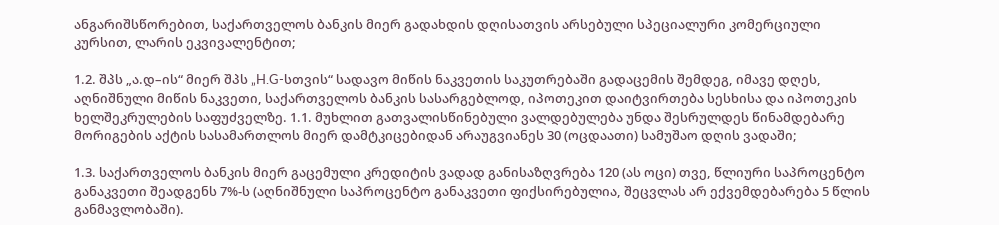ანგარიშსწორებით, საქართველოს ბანკის მიერ გადახდის დღისათვის არსებული სპეციალური კომერციული კურსით, ლარის ეკვივალენტით;

1.2. შპს „ა.დ–ის“ მიერ შპს „H.G-სთვის“ სადავო მიწის ნაკვეთის საკუთრებაში გადაცემის შემდეგ, იმავე დღეს, აღნიშნული მიწის ნაკვეთი, საქართველოს ბანკის სასარგებლოდ, იპოთეკით დაიტვირთება სესხისა და იპოთეკის ხელშეკრულების საფუძველზე. 1.1. მუხლით გათვალისწინებული ვალდებულება უნდა შესრულდეს წინამდებარე მორიგების აქტის სასამართლოს მიერ დამტკიცებიდან არაუგვიანეს 30 (ოცდაათი) სამუშაო დღის ვადაში;

1.3. საქართველოს ბანკის მიერ გაცემული კრედიტის ვადად განისაზღვრება 120 (ას ოცი) თვე, წლიური საპროცენტო განაკვეთი შეადგენს 7%-ს (აღნიშნული საპროცენტო განაკვეთი ფიქსირებულია, შეცვლას არ ექვემდებარება 5 წლის განმავლობაში).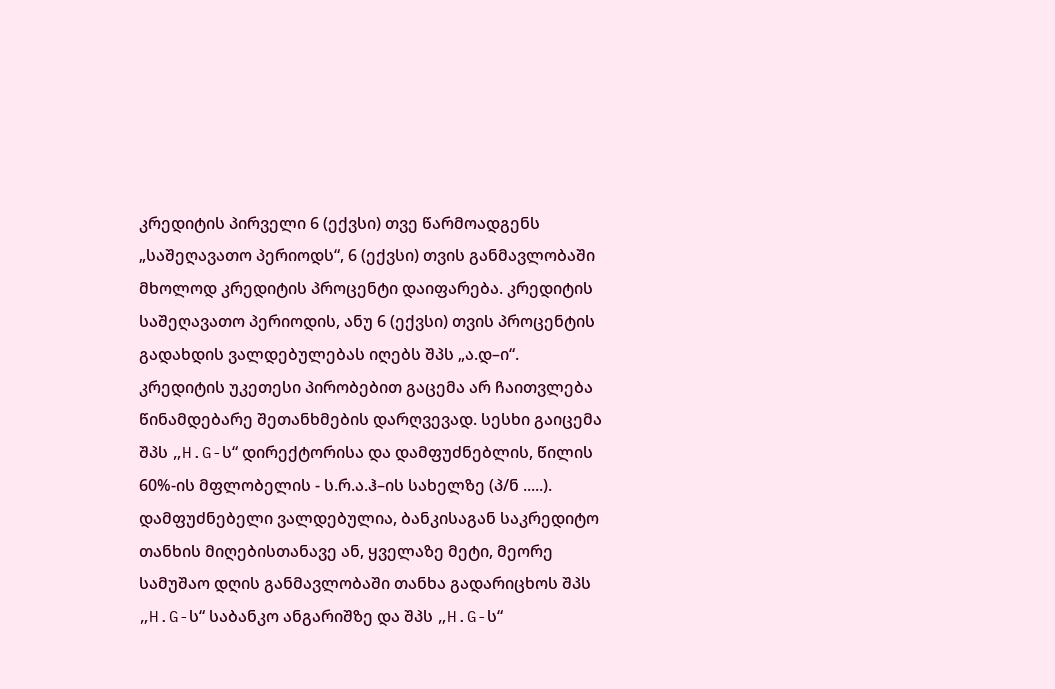კრედიტის პირველი 6 (ექვსი) თვე წარმოადგენს „საშეღავათო პერიოდს“, 6 (ექვსი) თვის განმავლობაში მხოლოდ კრედიტის პროცენტი დაიფარება. კრედიტის საშეღავათო პერიოდის, ანუ 6 (ექვსი) თვის პროცენტის გადახდის ვალდებულებას იღებს შპს „ა.დ–ი“. კრედიტის უკეთესი პირობებით გაცემა არ ჩაითვლება წინამდებარე შეთანხმების დარღვევად. სესხი გაიცემა შპს „H.G-ს“ დირექტორისა და დამფუძნებლის, წილის 60%-ის მფლობელის - ს.რ.ა.ჰ–ის სახელზე (პ/ნ .....). დამფუძნებელი ვალდებულია, ბანკისაგან საკრედიტო თანხის მიღებისთანავე ან, ყველაზე მეტი, მეორე სამუშაო დღის განმავლობაში თანხა გადარიცხოს შპს „H.G-ს“ საბანკო ანგარიშზე და შპს „H.G-ს“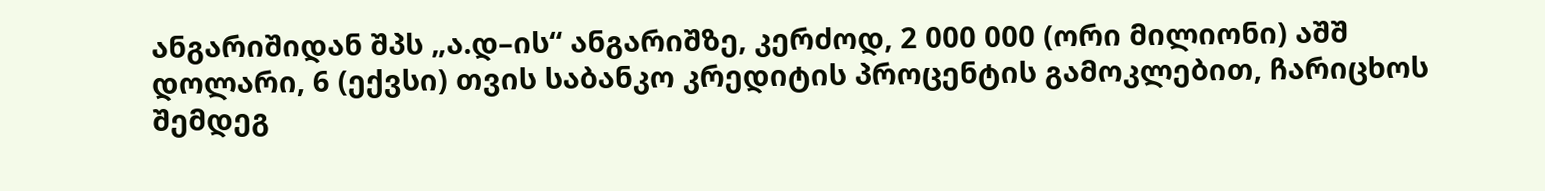ანგარიშიდან შპს „ა.დ–ის“ ანგარიშზე, კერძოდ, 2 000 000 (ორი მილიონი) აშშ დოლარი, 6 (ექვსი) თვის საბანკო კრედიტის პროცენტის გამოკლებით, ჩარიცხოს შემდეგ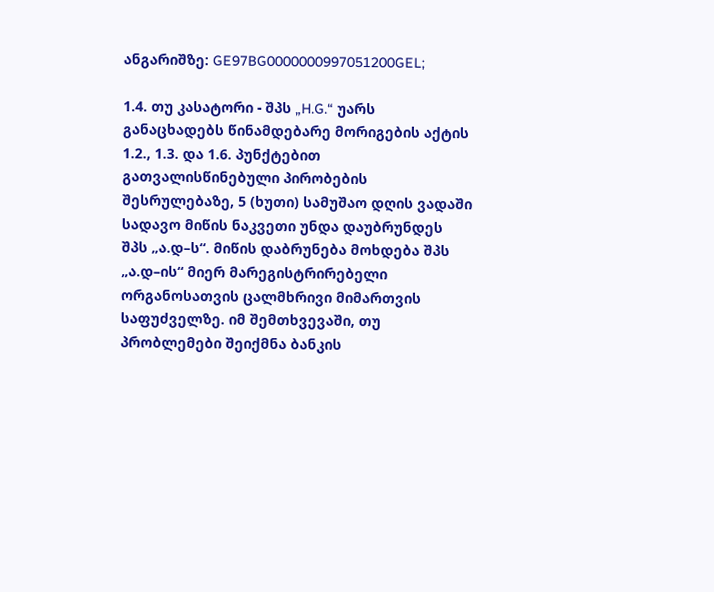ანგარიშზე: GE97BG0000000997051200GEL;

1.4. თუ კასატორი - შპს „H.G.“ უარს განაცხადებს წინამდებარე მორიგების აქტის 1.2., 1.3. და 1.6. პუნქტებით გათვალისწინებული პირობების შესრულებაზე, 5 (ხუთი) სამუშაო დღის ვადაში სადავო მიწის ნაკვეთი უნდა დაუბრუნდეს შპს „ა.დ–ს“. მიწის დაბრუნება მოხდება შპს „ა.დ–ის“ მიერ მარეგისტრირებელი ორგანოსათვის ცალმხრივი მიმართვის საფუძველზე. იმ შემთხვევაში, თუ პრობლემები შეიქმნა ბანკის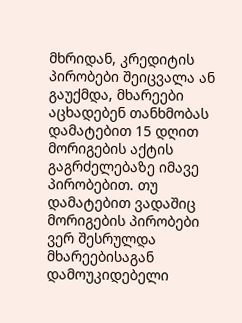მხრიდან, კრედიტის პირობები შეიცვალა ან გაუქმდა, მხარეები აცხადებენ თანხმობას დამატებით 15 დღით მორიგების აქტის გაგრძელებაზე იმავე პირობებით. თუ დამატებით ვადაშიც მორიგების პირობები ვერ შესრულდა მხარეებისაგან დამოუკიდებელი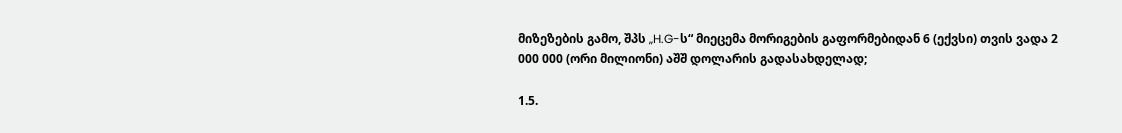მიზეზების გამო, შპს „H.G-ს“ მიეცემა მორიგების გაფორმებიდან 6 (ექვსი) თვის ვადა 2 000 000 (ორი მილიონი) აშშ დოლარის გადასახდელად;

1.5.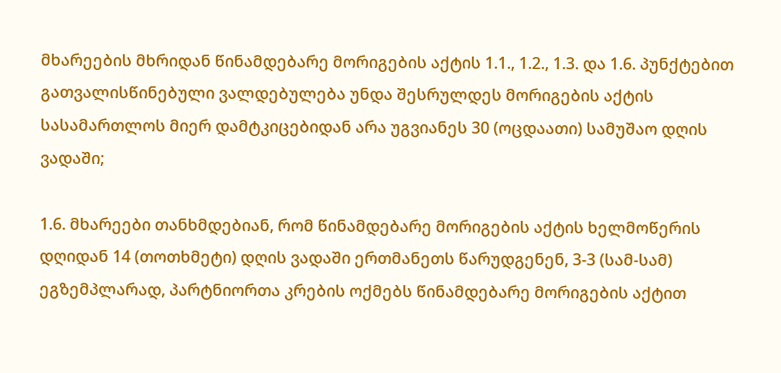მხარეების მხრიდან წინამდებარე მორიგების აქტის 1.1., 1.2., 1.3. და 1.6. პუნქტებით გათვალისწინებული ვალდებულება უნდა შესრულდეს მორიგების აქტის სასამართლოს მიერ დამტკიცებიდან არა უგვიანეს 30 (ოცდაათი) სამუშაო დღის ვადაში;

1.6. მხარეები თანხმდებიან, რომ წინამდებარე მორიგების აქტის ხელმოწერის დღიდან 14 (თოთხმეტი) დღის ვადაში ერთმანეთს წარუდგენენ, 3-3 (სამ-სამ) ეგზემპლარად, პარტნიორთა კრების ოქმებს წინამდებარე მორიგების აქტით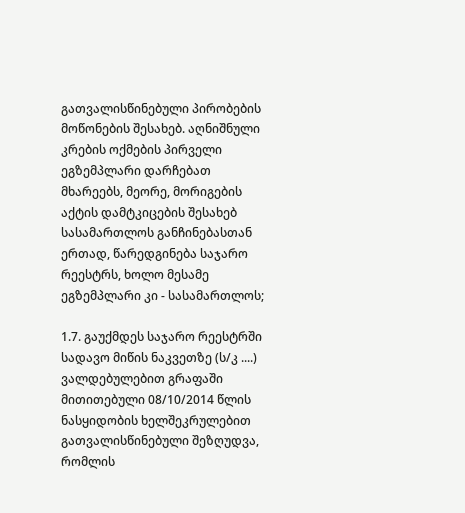გათვალისწინებული პირობების მოწონების შესახებ. აღნიშნული კრების ოქმების პირველი ეგზემპლარი დარჩებათ მხარეებს, მეორე, მორიგების აქტის დამტკიცების შესახებ სასამართლოს განჩინებასთან ერთად, წარედგინება საჯარო რეესტრს, ხოლო მესამე ეგზემპლარი კი - სასამართლოს;

1.7. გაუქმდეს საჯარო რეესტრში სადავო მიწის ნაკვეთზე (ს/კ ....) ვალდებულებით გრაფაში მითითებული 08/10/2014 წლის ნასყიდობის ხელშეკრულებით გათვალისწინებული შეზღუდვა, რომლის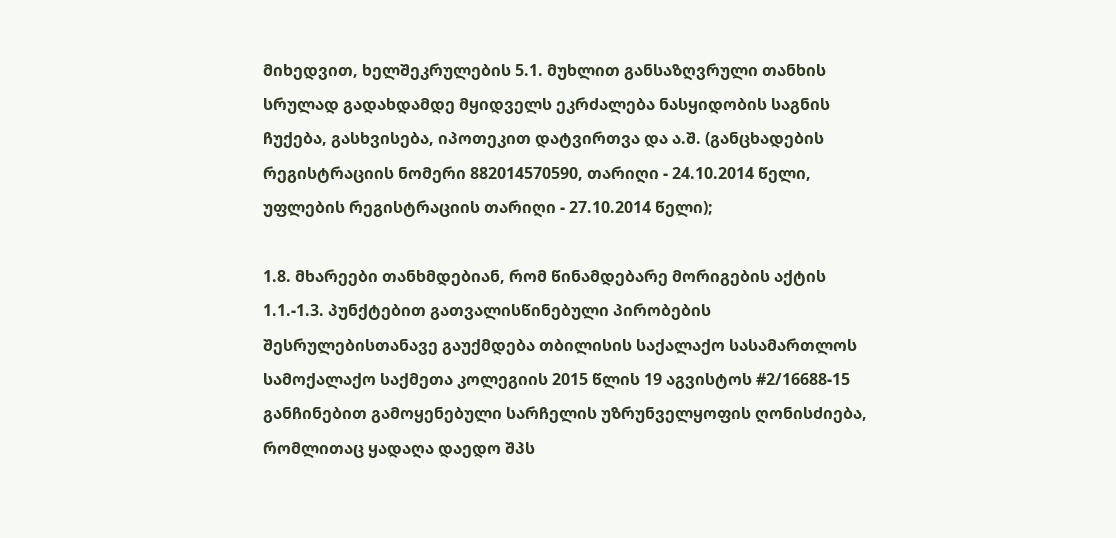მიხედვით, ხელშეკრულების 5.1. მუხლით განსაზღვრული თანხის სრულად გადახდამდე მყიდველს ეკრძალება ნასყიდობის საგნის ჩუქება, გასხვისება, იპოთეკით დატვირთვა და ა.შ. (განცხადების რეგისტრაციის ნომერი 882014570590, თარიღი - 24.10.2014 წელი, უფლების რეგისტრაციის თარიღი - 27.10.2014 წელი);

1.8. მხარეები თანხმდებიან, რომ წინამდებარე მორიგების აქტის 1.1.-1.3. პუნქტებით გათვალისწინებული პირობების შესრულებისთანავე გაუქმდება თბილისის საქალაქო სასამართლოს სამოქალაქო საქმეთა კოლეგიის 2015 წლის 19 აგვისტოს #2/16688-15 განჩინებით გამოყენებული სარჩელის უზრუნველყოფის ღონისძიება, რომლითაც ყადაღა დაედო შპს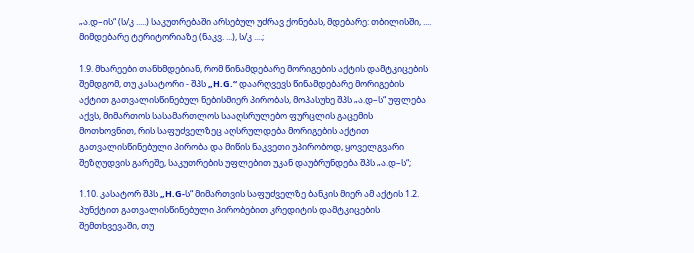„ა.დ–ის“ (ს/კ .....) საკუთრებაში არსებულ უძრავ ქონებას, მდებარე: თბილისში, .... მიმდებარე ტერიტორიაზე (ნაკვ. ...), ს/კ ....;

1.9. მხარეები თანხმდებიან, რომ წინამდებარე მორიგების აქტის დამტკიცების შემდგომ, თუ კასატორი - შპს „H.G.“ დაარღვევს წინამდებარე მორიგების აქტით გათვალისწინებულ ნებისმიერ პირობას, მოპასუხე შპს „ა.დ–ს“ უფლება აქვს, მიმართოს სასამართლოს სააღსრულებო ფურცლის გაცემის მოთხოვნით, რის საფუძველზეც აღსრულდება მორიგების აქტით გათვალისწინებული პირობა და მიწის ნაკვეთი უპირობოდ, ყოველგვარი შეზღუდვის გარეშე, საკუთრების უფლებით უკან დაუბრუნდება შპს „ა.დ–ს“;

1.10. კასატორ შპს „H.G-ს“ მიმართვის საფუძველზე ბანკის მიერ ამ აქტის 1.2. პუნქტით გათვალისწინებული პირობებით კრედიტის დამტკიცების შემთხვევაში, თუ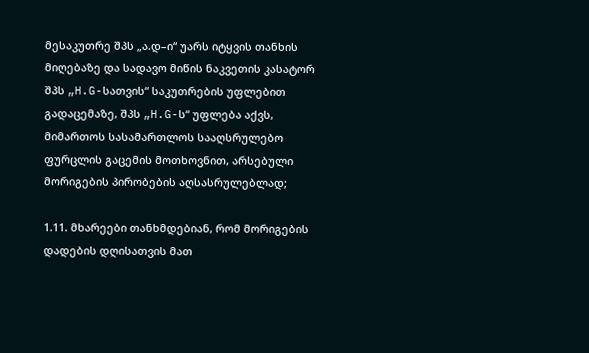მესაკუთრე შპს „ა.დ–ი“ უარს იტყვის თანხის მიღებაზე და სადავო მიწის ნაკვეთის კასატორ შპს „H.G-სათვის“ საკუთრების უფლებით გადაცემაზე, შპს „H.G-ს“ უფლება აქვს, მიმართოს სასამართლოს სააღსრულებო ფურცლის გაცემის მოთხოვნით, არსებული მორიგების პირობების აღსასრულებლად;

1.11. მხარეები თანხმდებიან, რომ მორიგების დადების დღისათვის მათ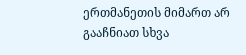ერთმანეთის მიმართ არ გააჩნიათ სხვა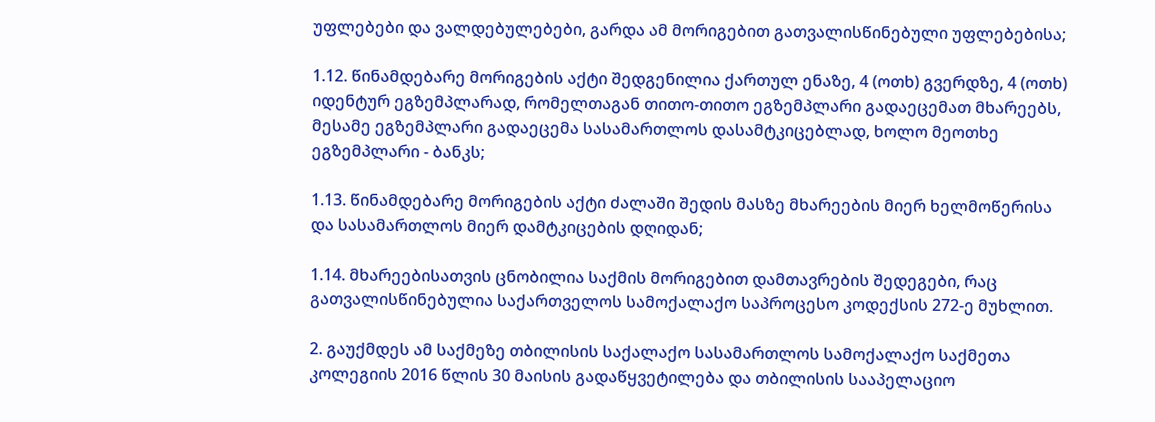უფლებები და ვალდებულებები, გარდა ამ მორიგებით გათვალისწინებული უფლებებისა;

1.12. წინამდებარე მორიგების აქტი შედგენილია ქართულ ენაზე, 4 (ოთხ) გვერდზე, 4 (ოთხ) იდენტურ ეგზემპლარად, რომელთაგან თითო-თითო ეგზემპლარი გადაეცემათ მხარეებს, მესამე ეგზემპლარი გადაეცემა სასამართლოს დასამტკიცებლად, ხოლო მეოთხე ეგზემპლარი - ბანკს;

1.13. წინამდებარე მორიგების აქტი ძალაში შედის მასზე მხარეების მიერ ხელმოწერისა და სასამართლოს მიერ დამტკიცების დღიდან;

1.14. მხარეებისათვის ცნობილია საქმის მორიგებით დამთავრების შედეგები, რაც გათვალისწინებულია საქართველოს სამოქალაქო საპროცესო კოდექსის 272-ე მუხლით.

2. გაუქმდეს ამ საქმეზე თბილისის საქალაქო სასამართლოს სამოქალაქო საქმეთა კოლეგიის 2016 წლის 30 მაისის გადაწყვეტილება და თბილისის სააპელაციო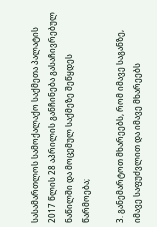სასამართლოს სამოქალაქო საქმეთა პალატის 2017 წლის 28 აპრილის განჩინება გასაჩივრებულ ნაწილში და მოცემულ საქმეზე შეწყდეს წარმოება;

3. განემარტოთ მხარეებს, რომ იმავე საგანზე, იმავე საფუძვლით და იმავე მხარეებს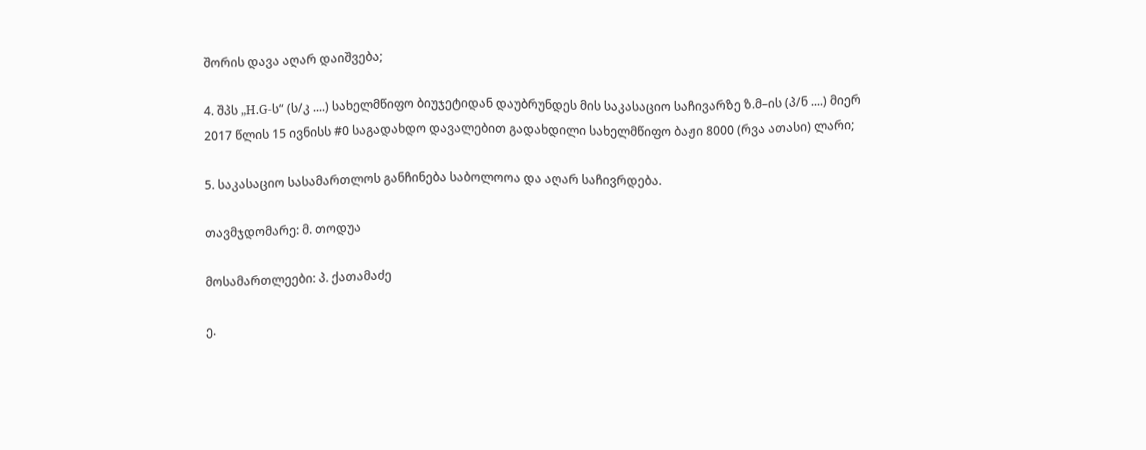შორის დავა აღარ დაიშვება;

4. შპს „H.G-ს“ (ს/კ ....) სახელმწიფო ბიუჯეტიდან დაუბრუნდეს მის საკასაციო საჩივარზე ზ.მ–ის (პ/ნ ....) მიერ 2017 წლის 15 ივნისს #0 საგადახდო დავალებით გადახდილი სახელმწიფო ბაჟი 8000 (რვა ათასი) ლარი;

5. საკასაციო სასამართლოს განჩინება საბოლოოა და აღარ საჩივრდება.

თავმჯდომარე: მ. თოდუა

მოსამართლეები: პ. ქათამაძე

ე.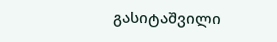გასიტაშვილი